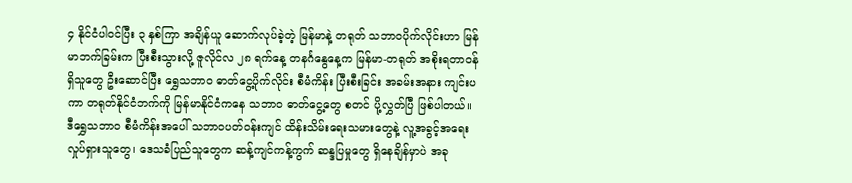၄ နိုင်ငံပါဝင်ပြီး ၃ နှစ်ကြာ အချိန်ယူ ဆောက်လုပ်ခဲ့တဲ့ မြန်မာနဲ့ တရုတ် သဘာဝပိုက်လိုင်းဟာ မြန်မာဘက်ခြမ်းက ပြီးစီးသွားလို့ ဇူလိုင်လ ၂၈ ရက်နေ့ တနင်္ဂနွေနေ့က မြန်မာ-တရုတ် အစိုးရတာဝန်ရှိသူတွေ ဦးဆောင်ပြီး ရွှေသဘာဝ ဓာတ်ငွေ့ပိုက်လိုင်း စီမံကိန်း ပြီးစီးခြင်း အခမ်းအနား ကျင်းပကာ တရုတ်နိုင်ငံဘက်ကို မြန်မာနိုင်ငံကနေ သဘာဝ ဓာတ်ငွေ့တွေ စတင် ပို့လွှတ်ပြီ ဖြစ်ပါတယ်။
ဒီရွှေသဘာဝ စီမံကိန်းအပေါ် သဘာဝပတ်ဝန်းကျင် ထိန်းသိမ်းရေးသမားတွေနဲ့ လူ့အခွင့်အရေး လှုပ်ရှားသူတွေ၊ ဒေသခံပြည်သူတွေက ဆန့်ကျင်ကန့်ကွက် ဆန္ဒပြမှုတွေ ရှိနေချိန်မှာပဲ အခု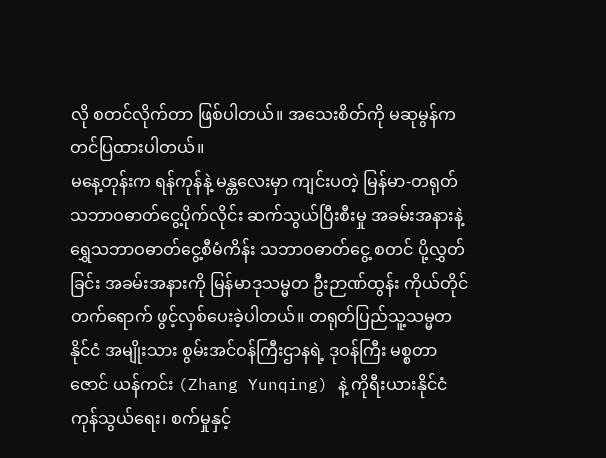လို စတင်လိုက်တာ ဖြစ်ပါတယ်။ အသေးစိတ်ကို မဆုမွန်က တင်ပြထားပါတယ်။
မနေ့တုန်းက ရန်ကုန်နဲ့ မန္တလေးမှာ ကျင်းပတဲ့ မြန်မာ-တရုတ် သဘာဝဓာတ်ငွေ့ပိုက်လိုင်း ဆက်သွယ်ပြီးစီးမှု အခမ်းအနားနဲ့ ရွှေသဘာဝဓာတ်ငွေ့စီမံကိန်း သဘာဝဓာတ်ငွေ့ စတင် ပို့လွှတ်ခြင်း အခမ်းအနားကို မြန်မာဒုသမ္မတ ဦးဉာဏ်ထွန်း ကိုယ်တိုင် တက်ရောက် ဖွင့်လှစ်ပေးခဲ့ပါတယ်။ တရုတ်ပြည်သူ့သမ္မတနိုင်ငံ အမျိုးသား စွမ်းအင်ဝန်ကြီးဌာနရဲ့ ဒုဝန်ကြီး မစ္စတာ ဇောင် ယန်ကင်း (Zhang Yunqing) နဲ့ ကိုရီးယားနိုင်ငံ ကုန်သွယ်ရေး၊ စက်မှုနှင့်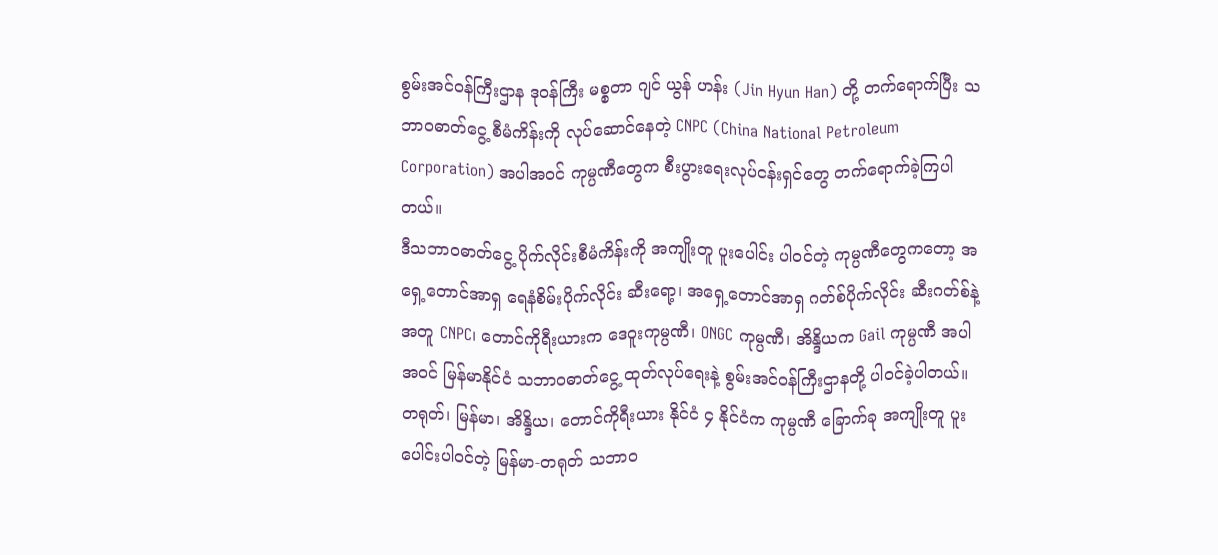စွမ်းအင်ဝန်ကြီးဌာန ဒုဝန်ကြီး မစ္စတာ ဂျင် ယွန် ဟန်း (Jin Hyun Han) တို့ တက်ရောက်ပြီး သဘာဝဓာတ်ငွေ့ စီမံကိန်းကို လုပ်ဆောင်နေတဲ့ CNPC (China National Petroleum Corporation) အပါအဝင် ကုမ္ပဏီတွေက စီးပွားရေးလုပ်ငန်းရှင်တွေ တက်ရောက်ခဲ့ကြပါတယ်။
ဒီသဘာဝဓာတ်ငွေ့ ပိုက်လိုင်းစီမံကိန်းကို အကျိုးတူ ပူးပေါင်း ပါဝင်တဲ့ ကုမ္ပဏီတွေကတော့ အရှေ့တောင်အာရှ ရေနံစိမ်းပိုက်လိုင်း ဆီးရော့၊ အရှေ့တောင်အာရှ ဂတ်စ်ပိုက်လိုင်း ဆီးဂတ်စ်နဲ့အတူ CNPC၊ တောင်ကိုရီးယားက ဒေဝူးကုမ္ပဏီ၊ ONGC ကုမ္ပဏီ၊ အိန္ဒိယက Gail ကုမ္ပဏီ အပါအဝင် မြန်မာနိုင်ငံ သဘာဝဓာတ်ငွေ့ ထုတ်လုပ်ရေးနဲ့ စွမ်းအင်ဝန်ကြီးဌာနတို့ ပါဝင်ခဲ့ပါတယ်။
တရုတ်၊ မြန်မာ၊ အိန္ဒိယ၊ တောင်ကိုရီးယား နိုင်ငံ ၄ နိုင်ငံက ကုမ္ပဏီ ခြောက်ခု အကျိုးတူ ပူးပေါင်းပါဝင်တဲ့ မြန်မာ-တရုတ် သဘာဝ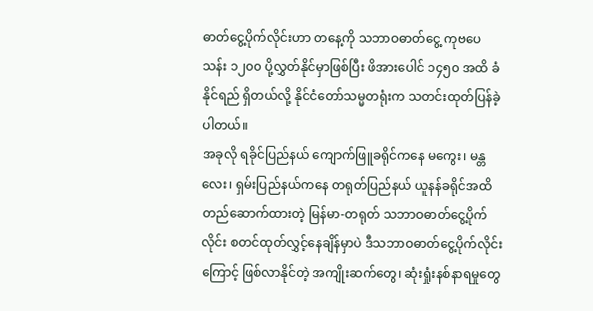ဓာတ်ငွေ့ပိုက်လိုင်းဟာ တနေ့ကို သဘာဝဓာတ်ငွေ့ ကုဗပေ သန်း ၁၂၀၀ ပို့လွှတ်နိုင်မှာဖြစ်ပြီး ဖိအားပေါင် ၁၄၅၀ အထိ ခံနိုင်ရည် ရှိတယ်လို့ နိုင်ငံတော်သမ္မတရုံးက သတင်းထုတ်ပြန်ခဲ့ပါတယ်။
အခုလို ရခိုင်ပြည်နယ် ကျောက်ဖြူခရိုင်ကနေ မကွေး၊ မန္တလေး၊ ရှမ်းပြည်နယ်ကနေ တရုတ်ပြည်နယ် ယူနန်ခရိုင်အထိ တည်ဆောက်ထားတဲ့ မြန်မာ-တရုတ် သဘာဝဓာတ်ငွေ့ပိုက်လိုင်း စတင်ထုတ်လွှင့်နေချိန်မှာပဲ ဒီသဘာဝဓာတ်ငွေ့ပိုက်လိုင်းကြောင့် ဖြစ်လာနိုင်တဲ့ အကျိုးဆက်တွေ၊ ဆုံးရှုံးနစ်နာရမှုတွေ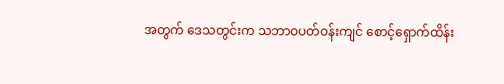အတွက် ဒေသတွင်းက သဘာဝပတ်ဝန်းကျင် စောင့်ရှောက်ထိန်း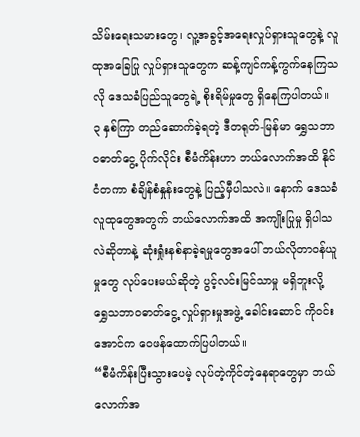သိမ်းရေးသမားတွေ၊ လူ့အခွင့်အရေးလှုပ်ရှားသူတွေနဲ့ လူထုအခြေပြု လှုပ်ရှားသူတွေက ဆန့်ကျင်ကန့်ကွက်နေကြသလို ဒေသခံပြည်သူတွေရဲ့ စိုးရိမ်မှုတွေ ရှိနေကြပါတယ်။
၃ နှစ်ကြာ တည်ဆောက်ခဲ့ရတဲ့ ဒီတရုတ်-မြန်မာ ရွှေသဘာဝဓာတ်ငွေ့ ပိုက်လိုင်း စီမံကိန်းဟာ ဘယ်လောက်အထိ နိုင်ငံတကာ စံချိန်စံနှုန်းတွေနဲ့ ပြည့်မှီပါသလဲ။ နောက် ဒေသခံလူထုတွေအတွက် ဘယ်လောက်အထိ အကျိုးပြုမှု ရှိပါသလဲဆိုတာနဲ့ ဆုံးရှုံးနစ်နာခဲ့ရမှုတွေအပေါ် ဘယ်လိုတာဝန်ယူမှုတွေ လုပ်ပေးမယ်ဆိုတဲ့ ပွင့်လင်းမြင်သာမှု မရှိဘူးလို့ ရွှေသဘာဝဓာတ်ငွေ့ လှုပ်ရှားမှုအဖွဲ့ ခေါင်းဆောင် ကိုဝင်းအောင်က ဝေဖန်ထောက်ပြပါတယ်။
“စီမံကိန်းပြီးသွားပေမဲ့ လုပ်တဲ့ကိုင်တဲ့နေရာတွေမှာ ဘယ်လောက်အ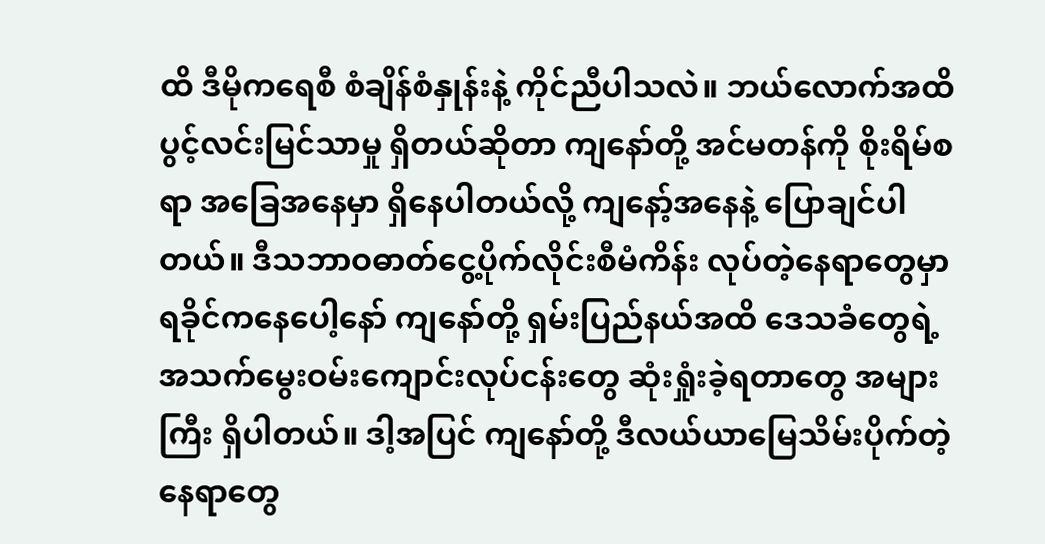ထိ ဒီမိုကရေစီ စံချိန်စံနှုန်းနဲ့ ကိုင်ညီပါသလဲ။ ဘယ်လောက်အထိ ပွင့်လင်းမြင်သာမှု ရှိတယ်ဆိုတာ ကျနော်တို့ အင်မတန်ကို စိုးရိမ်စရာ အခြေအနေမှာ ရှိနေပါတယ်လို့ ကျနော့်အနေနဲ့ ပြောချင်ပါတယ်။ ဒီသဘာဝဓာတ်ငွေ့ပိုက်လိုင်းစီမံကိန်း လုပ်တဲ့နေရာတွေမှာ ရခိုင်ကနေပေါ့နော် ကျနော်တို့ ရှမ်းပြည်နယ်အထိ ဒေသခံတွေရဲ့ အသက်မွေးဝမ်းကျောင်းလုပ်ငန်းတွေ ဆုံးရှုံးခဲ့ရတာတွေ အများကြီး ရှိပါတယ်။ ဒါ့အပြင် ကျနော်တို့ ဒီလယ်ယာမြေသိမ်းပိုက်တဲ့နေရာတွေ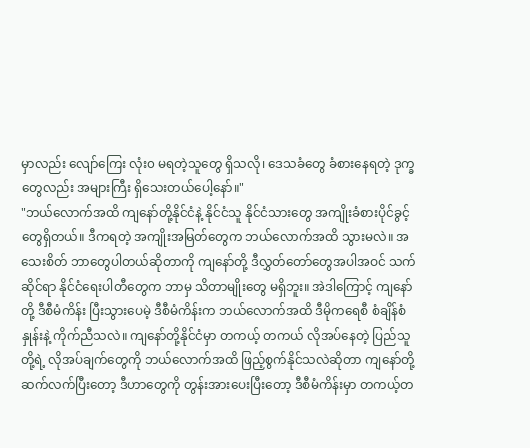မှာလည်း လျော်ကြေး လုံး၀ မရတဲ့သူတွေ ရှိသလို၊ ဒေသခံတွေ ခံစားနေရတဲ့ ဒုက္ခတွေလည်း အများကြီး ရှိသေးတယ်ပေါ့နော်။"
"ဘယ်လောက်အထိ ကျနော်တို့နိုင်ငံနဲ့ နိုင်ငံသူ နိုင်ငံသားတွေ အကျိုးခံစားပိုင်ခွင့်တွေရှိတယ်။ ဒီကရတဲ့ အကျိုးအမြတ်တွေက ဘယ်လောက်အထိ သွားမလဲ။ အသေးစိတ် ဘာတွေပါတယ်ဆိုတာကို ကျနော်တို့ ဒီလွှတ်တော်တွေအပါအဝင် သက်ဆိုင်ရာ နိုင်ငံရေးပါတီတွေက ဘာမှ သိတာမျိုးတွေ မရှိဘူး။ အဲဒါကြောင့် ကျနော်တို့ ဒီစီမံကိန်း ပြီးသွားပေမဲ့ ဒီစီမံကိန်းက ဘယ်လောက်အထိ ဒီမိုကရေစီ စံချိန်စံနှုန်းနဲ့ ကိုက်ညီသလဲ။ ကျနော်တို့နိုင်ငံမှာ တကယ့် တကယ် လိုအပ်နေတဲ့ ပြည်သူတို့ရဲ့ လိုအပ်ချက်တွေကို ဘယ်လောက်အထိ ဖြည့်စွက်နိုင်သလဲဆိုတာ ကျနော်တို့ ဆက်လက်ပြီးတော့ ဒီဟာတွေကို တွန်းအားပေးပြီးတော့ ဒီစီမံကိန်းမှာ တကယ့်တ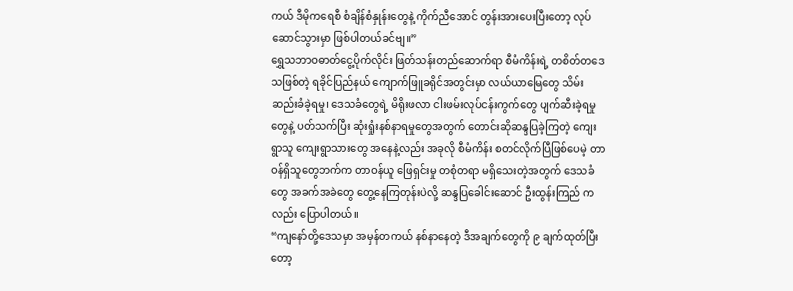ကယ် ဒီမိုကရေစီ စံချိန်စံနှုန်းတွေနဲ့ ကိုက်ညီအောင် တွန်းအားပေးပြီးတော့ လုပ်ဆောင်သွားမှာ ဖြစ်ပါတယ်ခင်ဗျ။”
ရွှေသဘာဝဓာတ်ငွေ့ပိုက်လိုင်း ဖြတ်သန်းတည်ဆောက်ရာ စီမံကိန်းရဲ့ တစိတ်တဒေသဖြစ်တဲ့ ရခိုင်ပြည်နယ် ကျောက်ဖြူခရိုင်အတွင်းမှာ လယ်ယာမြေတွေ သိမ်းဆည်းခံခဲ့ရမှု၊ ဒေသခံတွေရဲ့ မိရိုးဖလာ ငါးဖမ်းလုပ်ငန်းကွက်တွေ ပျက်ဆီးခဲ့ရမှုတွေနဲ့ ပတ်သက်ပြီး ဆုံးရှုံးနစ်နာရမှုတွေအတွက် တောင်းဆိုဆန္ဒပြခဲ့ကြတဲ့ ကျေးရွာသူ ကျေးရွာသားတွေ အနေနဲ့လည်း အခုလို စီမံကိန်း စတင်လိုက်ပြီဖြစ်ပေမဲ့ တာဝန်ရှိသူတွေဘက်က တာဝန်ယူ ဖြေရှင်းမှု တစုံတရာ မရှိသေးတဲ့အတွက် ဒေသခံတွေ အခက်အခဲတွေ တွေ့နေကြတုန်းပဲလို့ ဆန္ဒပြခေါင်းဆောင် ဦးထွန်းကြည် ကလည်း ပြောပါတယ်။
“ကျနော်တို့ဒေသမှာ အမှန်တကယ် နစ်နာနေတဲ့ ဒီအချက်တွေကို ၉ ချက်ထုတ်ပြီးတော့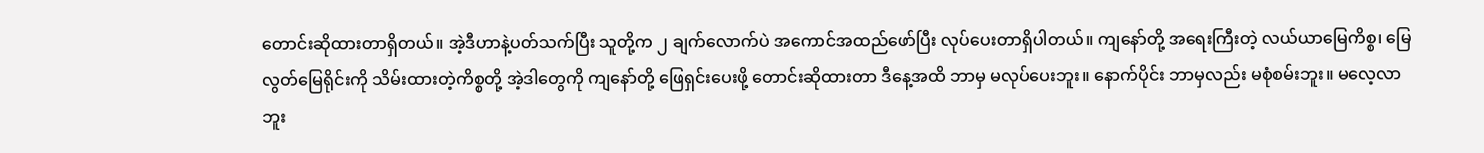တောင်းဆိုထားတာရှိတယ်။ အဲ့ဒီဟာနဲ့ပတ်သက်ပြီး သူတို့က ၂ ချက်လောက်ပဲ အကောင်အထည်ဖော်ပြီး လုပ်ပေးတာရှိပါတယ်။ ကျနော်တို့ အရေးကြီးတဲ့ လယ်ယာမြေကိစ္စ၊ မြေလွတ်မြေရိုင်းကို သိမ်းထားတဲ့ကိစ္စတို့ အဲ့ဒါတွေကို ကျနော်တို့ ဖြေရှင်းပေးဖို့ တောင်းဆိုထားတာ ဒီနေ့အထိ ဘာမှ မလုပ်ပေးဘူး။ နောက်ပိုင်း ဘာမှလည်း မစုံစမ်းဘူး။ မလေ့လာဘူး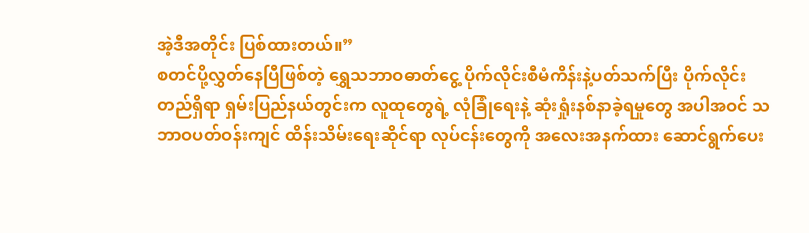အဲ့ဒီအတိုင်း ပြစ်ထားတယ်။”
စတင်ပို့လွှတ်နေပြီဖြစ်တဲ့ ရွှေသဘာဝဓာတ်ငွေ့ ပိုက်လိုင်းစီမံကိန်းနဲ့ပတ်သက်ပြီး ပိုက်လိုင်းတည်ရှိရာ ရှမ်းပြည်နယ်တွင်းက လူထုတွေရဲ့ လုံခြုံရေးနဲ့ ဆုံးရှုံးနစ်နာခဲ့ရမှုတွေ အပါအဝင် သဘာဝပတ်ဝန်းကျင် ထိန်းသိမ်းရေးဆိုင်ရာ လုပ်ငန်းတွေကို အလေးအနက်ထား ဆောင်ရွက်ပေး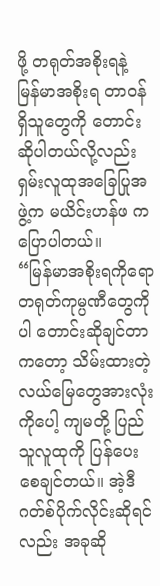ဖို့ တရုတ်အစိုးရနဲ့ မြန်မာအစိုးရ တာဝန်ရှိသူတွေကို တောင်းဆိုပါတယ်လို့လည်း ရှမ်းလူထုအခြေပြုအဖွဲ့က မယိင်းဟန်ဖ က ပြောပါတယ်။
“မြန်မာအစိုးရကိုရော တရုတ်ကုမ္ပဏီတွေကိုပါ တောင်းဆိုချင်တာကတော့ သိမ်းထားတဲ့ လယ်မြေတွေအားလုံးကိုပေါ့ ကျမတို့ ပြည်သူလူထုကို ပြန်ပေးစေချင်တယ်။ အဲ့ဒီဂတ်စ်ပိုက်လိုင်းဆိုရင်လည်း အခုဆို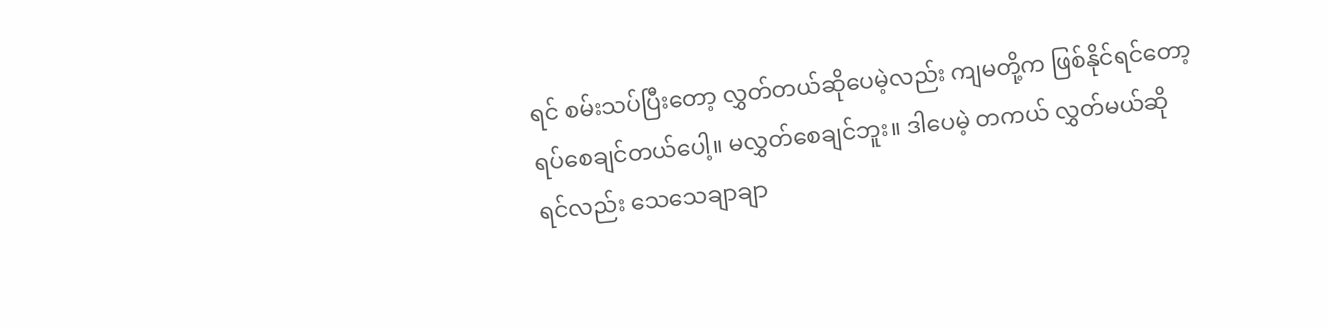ရင် စမ်းသပ်ပြီးတော့ လွှတ်တယ်ဆိုပေမဲ့လည်း ကျမတို့က ဖြစ်နိုင်ရင်တော့ ရပ်စေချင်တယ်ပေါ့။ မလွှတ်စေချင်ဘူး။ ဒါပေမဲ့ တကယ် လွှတ်မယ်ဆိုရင်လည်း သေသေချာချာ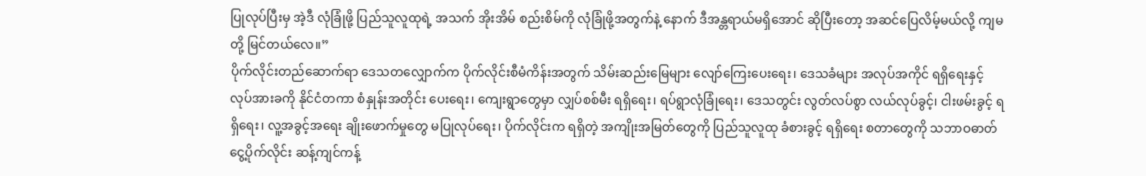ပြုလုပ်ပြီးမှ အဲ့ဒီ လုံခြုံဖို့ ပြည်သူလူထုရဲ့ အသက် အိုးအိမ် စည်းစိမ်ကို လုံခြုံဖို့အတွက်နဲ့ နောက် ဒီအန္တရာယ်မရှိအောင် ဆိုပြီးတော့ အဆင်ပြေလိမ့်မယ်လို့ ကျမတို့ မြင်တယ်လေ။”
ပိုက်လိုင်းတည်ဆောက်ရာ ဒေသတလျှောက်က ပိုက်လိုင်းစီမံကိန်းအတွက် သိမ်းဆည်းမြေများ လျော်ကြေးပေးရေး၊ ဒေသခံများ အလုပ်အကိုင် ရရှိရေးနှင့် လုပ်အားခကို နိုင်ငံတကာ စံနှုန်းအတိုင်း ပေးရေး၊ ကျေးရွာတွေမှာ လျှပ်စစ်မီး ရရှိရေး၊ ရပ်ရွာလုံခြုံရေး၊ ဒေသတွင်း လွတ်လပ်စွာ လယ်လုပ်ခွင့်၊ ငါးဖမ်းခွင့် ရရှိရေး၊ လူ့အခွင့်အရေး ချိုးဖောက်မှုတွေ မပြုလုပ်ရေး၊ ပိုက်လိုင်းက ရရှိတဲ့ အကျိုးအမြတ်တွေကို ပြည်သူလူထု ခံစားခွင့် ရရှိရေး စတာတွေကို သဘာဝဓာတ်ငွေ့ပိုက်လိုင်း ဆန့်ကျင်ကန့်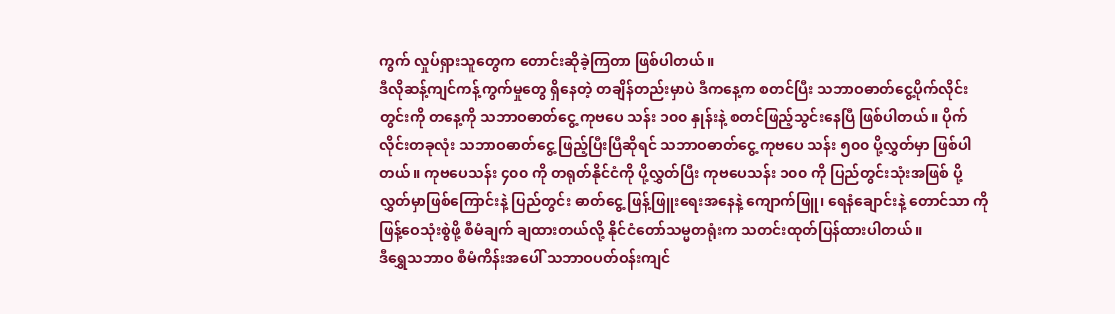ကွက် လှုပ်ရှားသူတွေက တောင်းဆိုခဲ့ကြတာ ဖြစ်ပါတယ်။
ဒီလိုဆန့်ကျင်ကန့်ကွက်မှုတွေ ရှိနေတဲ့ တချိန်တည်းမှာပဲ ဒီကနေ့က စတင်ပြီး သဘာဝဓာတ်ငွေ့ပိုက်လိုင်းတွင်းကို တနေ့ကို သဘာဝဓာတ်ငွေ့ ကုဗပေ သန်း ၁၀၀ နှုန်းနဲ့ စတင်ဖြည့်သွင်းနေပြီ ဖြစ်ပါတယ်။ ပိုက်လိုင်းတခုလုံး သဘာဝဓာတ်ငွေ့ ဖြည့်ပြီးပြီဆိုရင် သဘာဝဓာတ်ငွေ့ ကုဗပေ သန်း ၅၀၀ ပို့လွှတ်မှာ ဖြစ်ပါတယ်။ ကုဗပေသန်း ၄၀၀ ကို တရုတ်နိုင်ငံကို ပို့လွှတ်ပြီး ကုဗပေသန်း ၁၀၀ ကို ပြည်တွင်းသုံးအဖြစ် ပို့လွှတ်မှာဖြစ်ကြောင်းနဲ့ ပြည်တွင်း ဓာတ်ငွေ့ ဖြန့်ဖြူးရေးအနေနဲ့ ကျောက်ဖြူ၊ ရေနံချောင်းနဲ့ တောင်သာ ကို ဖြန့်ဝေသုံးစွဲဖို့ စီမံချက် ချထားတယ်လို့ နိုင်ငံတော်သမ္မတရုံးက သတင်းထုတ်ပြန်ထားပါတယ်။
ဒီရွှေသဘာဝ စီမံကိန်းအပေါ် သဘာဝပတ်ဝန်းကျင်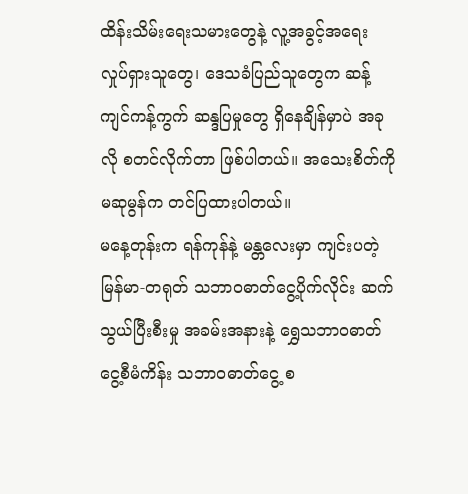ထိန်းသိမ်းရေးသမားတွေနဲ့ လူ့အခွင့်အရေး လှုပ်ရှားသူတွေ၊ ဒေသခံပြည်သူတွေက ဆန့်ကျင်ကန့်ကွက် ဆန္ဒပြမှုတွေ ရှိနေချိန်မှာပဲ အခုလို စတင်လိုက်တာ ဖြစ်ပါတယ်။ အသေးစိတ်ကို မဆုမွန်က တင်ပြထားပါတယ်။
မနေ့တုန်းက ရန်ကုန်နဲ့ မန္တလေးမှာ ကျင်းပတဲ့ မြန်မာ-တရုတ် သဘာဝဓာတ်ငွေ့ပိုက်လိုင်း ဆက်သွယ်ပြီးစီးမှု အခမ်းအနားနဲ့ ရွှေသဘာဝဓာတ်ငွေ့စီမံကိန်း သဘာဝဓာတ်ငွေ့ စ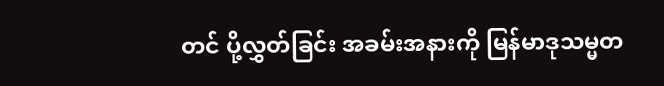တင် ပို့လွှတ်ခြင်း အခမ်းအနားကို မြန်မာဒုသမ္မတ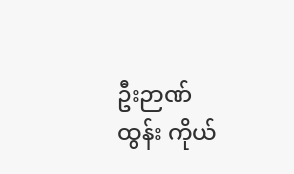ဦးဉာဏ်ထွန်း ကိုယ်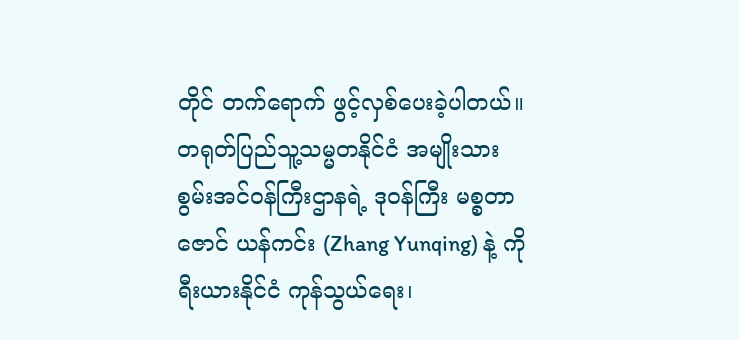တိုင် တက်ရောက် ဖွင့်လှစ်ပေးခဲ့ပါတယ်။ တရုတ်ပြည်သူ့သမ္မတနိုင်ငံ အမျိုးသား စွမ်းအင်ဝန်ကြီးဌာနရဲ့ ဒုဝန်ကြီး မစ္စတာ ဇောင် ယန်ကင်း (Zhang Yunqing) နဲ့ ကိုရီးယားနိုင်ငံ ကုန်သွယ်ရေး၊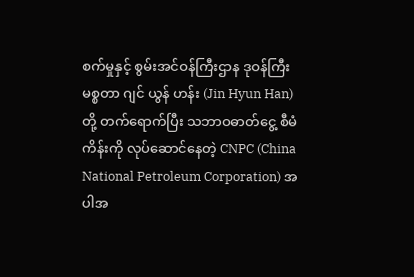စက်မှုနှင့် စွမ်းအင်ဝန်ကြီးဌာန ဒုဝန်ကြီး မစ္စတာ ဂျင် ယွန် ဟန်း (Jin Hyun Han) တို့ တက်ရောက်ပြီး သဘာဝဓာတ်ငွေ့ စီမံကိန်းကို လုပ်ဆောင်နေတဲ့ CNPC (China National Petroleum Corporation) အပါအ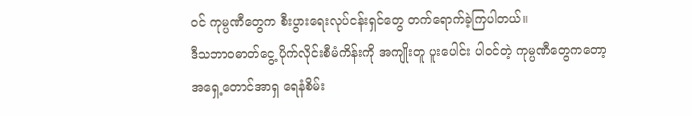ဝင် ကုမ္ပဏီတွေက စီးပွားရေးလုပ်ငန်းရှင်တွေ တက်ရောက်ခဲ့ကြပါတယ်။
ဒီသဘာဝဓာတ်ငွေ့ ပိုက်လိုင်းစီမံကိန်းကို အကျိုးတူ ပူးပေါင်း ပါဝင်တဲ့ ကုမ္ပဏီတွေကတော့ အရှေ့တောင်အာရှ ရေနံစိမ်း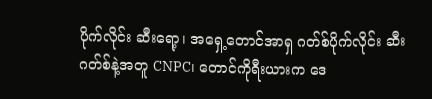ပိုက်လိုင်း ဆီးရော့၊ အရှေ့တောင်အာရှ ဂတ်စ်ပိုက်လိုင်း ဆီးဂတ်စ်နဲ့အတူ CNPC၊ တောင်ကိုရီးယားက ဒေ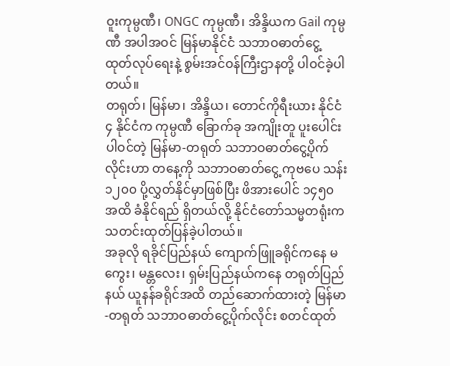ဝူးကုမ္ပဏီ၊ ONGC ကုမ္ပဏီ၊ အိန္ဒိယက Gail ကုမ္ပဏီ အပါအဝင် မြန်မာနိုင်ငံ သဘာဝဓာတ်ငွေ့ ထုတ်လုပ်ရေးနဲ့ စွမ်းအင်ဝန်ကြီးဌာနတို့ ပါဝင်ခဲ့ပါတယ်။
တရုတ်၊ မြန်မာ၊ အိန္ဒိယ၊ တောင်ကိုရီးယား နိုင်ငံ ၄ နိုင်ငံက ကုမ္ပဏီ ခြောက်ခု အကျိုးတူ ပူးပေါင်းပါဝင်တဲ့ မြန်မာ-တရုတ် သဘာဝဓာတ်ငွေ့ပိုက်လိုင်းဟာ တနေ့ကို သဘာဝဓာတ်ငွေ့ ကုဗပေ သန်း ၁၂၀၀ ပို့လွှတ်နိုင်မှာဖြစ်ပြီး ဖိအားပေါင် ၁၄၅၀ အထိ ခံနိုင်ရည် ရှိတယ်လို့ နိုင်ငံတော်သမ္မတရုံးက သတင်းထုတ်ပြန်ခဲ့ပါတယ်။
အခုလို ရခိုင်ပြည်နယ် ကျောက်ဖြူခရိုင်ကနေ မကွေး၊ မန္တလေး၊ ရှမ်းပြည်နယ်ကနေ တရုတ်ပြည်နယ် ယူနန်ခရိုင်အထိ တည်ဆောက်ထားတဲ့ မြန်မာ-တရုတ် သဘာဝဓာတ်ငွေ့ပိုက်လိုင်း စတင်ထုတ်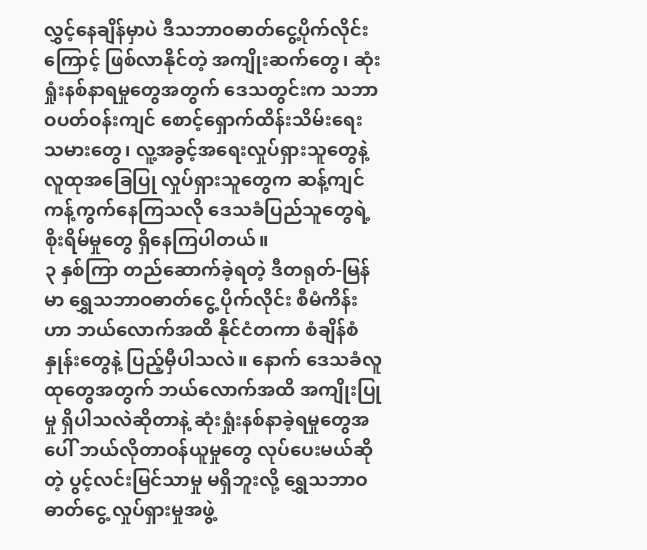လွှင့်နေချိန်မှာပဲ ဒီသဘာဝဓာတ်ငွေ့ပိုက်လိုင်းကြောင့် ဖြစ်လာနိုင်တဲ့ အကျိုးဆက်တွေ၊ ဆုံးရှုံးနစ်နာရမှုတွေအတွက် ဒေသတွင်းက သဘာဝပတ်ဝန်းကျင် စောင့်ရှောက်ထိန်းသိမ်းရေးသမားတွေ၊ လူ့အခွင့်အရေးလှုပ်ရှားသူတွေနဲ့ လူထုအခြေပြု လှုပ်ရှားသူတွေက ဆန့်ကျင်ကန့်ကွက်နေကြသလို ဒေသခံပြည်သူတွေရဲ့ စိုးရိမ်မှုတွေ ရှိနေကြပါတယ်။
၃ နှစ်ကြာ တည်ဆောက်ခဲ့ရတဲ့ ဒီတရုတ်-မြန်မာ ရွှေသဘာဝဓာတ်ငွေ့ ပိုက်လိုင်း စီမံကိန်းဟာ ဘယ်လောက်အထိ နိုင်ငံတကာ စံချိန်စံနှုန်းတွေနဲ့ ပြည့်မှီပါသလဲ။ နောက် ဒေသခံလူထုတွေအတွက် ဘယ်လောက်အထိ အကျိုးပြုမှု ရှိပါသလဲဆိုတာနဲ့ ဆုံးရှုံးနစ်နာခဲ့ရမှုတွေအပေါ် ဘယ်လိုတာဝန်ယူမှုတွေ လုပ်ပေးမယ်ဆိုတဲ့ ပွင့်လင်းမြင်သာမှု မရှိဘူးလို့ ရွှေသဘာဝဓာတ်ငွေ့ လှုပ်ရှားမှုအဖွဲ့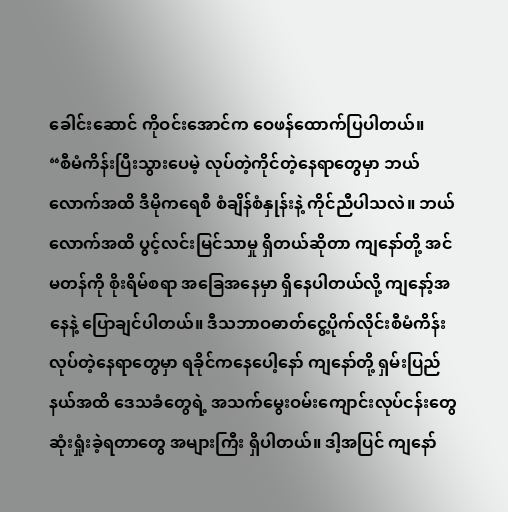ခေါင်းဆောင် ကိုဝင်းအောင်က ဝေဖန်ထောက်ပြပါတယ်။
“စီမံကိန်းပြီးသွားပေမဲ့ လုပ်တဲ့ကိုင်တဲ့နေရာတွေမှာ ဘယ်လောက်အထိ ဒီမိုကရေစီ စံချိန်စံနှုန်းနဲ့ ကိုင်ညီပါသလဲ။ ဘယ်လောက်အထိ ပွင့်လင်းမြင်သာမှု ရှိတယ်ဆိုတာ ကျနော်တို့ အင်မတန်ကို စိုးရိမ်စရာ အခြေအနေမှာ ရှိနေပါတယ်လို့ ကျနော့်အနေနဲ့ ပြောချင်ပါတယ်။ ဒီသဘာဝဓာတ်ငွေ့ပိုက်လိုင်းစီမံကိန်း လုပ်တဲ့နေရာတွေမှာ ရခိုင်ကနေပေါ့နော် ကျနော်တို့ ရှမ်းပြည်နယ်အထိ ဒေသခံတွေရဲ့ အသက်မွေးဝမ်းကျောင်းလုပ်ငန်းတွေ ဆုံးရှုံးခဲ့ရတာတွေ အများကြီး ရှိပါတယ်။ ဒါ့အပြင် ကျနော်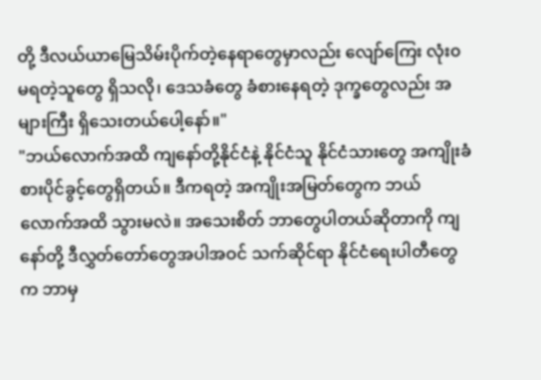တို့ ဒီလယ်ယာမြေသိမ်းပိုက်တဲ့နေရာတွေမှာလည်း လျော်ကြေး လုံး၀ မရတဲ့သူတွေ ရှိသလို၊ ဒေသခံတွေ ခံစားနေရတဲ့ ဒုက္ခတွေလည်း အများကြီး ရှိသေးတယ်ပေါ့နော်။"
"ဘယ်လောက်အထိ ကျနော်တို့နိုင်ငံနဲ့ နိုင်ငံသူ နိုင်ငံသားတွေ အကျိုးခံစားပိုင်ခွင့်တွေရှိတယ်။ ဒီကရတဲ့ အကျိုးအမြတ်တွေက ဘယ်လောက်အထိ သွားမလဲ။ အသေးစိတ် ဘာတွေပါတယ်ဆိုတာကို ကျနော်တို့ ဒီလွှတ်တော်တွေအပါအဝင် သက်ဆိုင်ရာ နိုင်ငံရေးပါတီတွေက ဘာမှ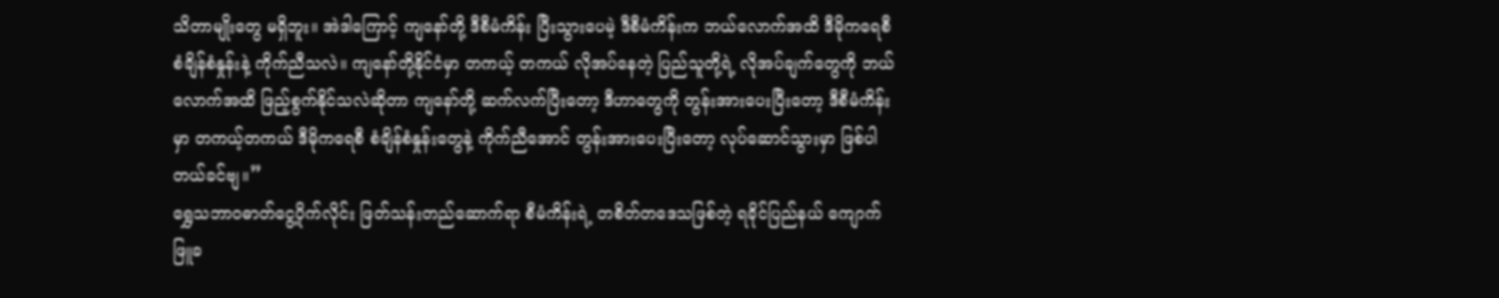သိတာမျိုးတွေ မရှိဘူး။ အဲဒါကြောင့် ကျနော်တို့ ဒီစီမံကိန်း ပြီးသွားပေမဲ့ ဒီစီမံကိန်းက ဘယ်လောက်အထိ ဒီမိုကရေစီ စံချိန်စံနှုန်းနဲ့ ကိုက်ညီသလဲ။ ကျနော်တို့နိုင်ငံမှာ တကယ့် တကယ် လိုအပ်နေတဲ့ ပြည်သူတို့ရဲ့ လိုအပ်ချက်တွေကို ဘယ်လောက်အထိ ဖြည့်စွက်နိုင်သလဲဆိုတာ ကျနော်တို့ ဆက်လက်ပြီးတော့ ဒီဟာတွေကို တွန်းအားပေးပြီးတော့ ဒီစီမံကိန်းမှာ တကယ့်တကယ် ဒီမိုကရေစီ စံချိန်စံနှုန်းတွေနဲ့ ကိုက်ညီအောင် တွန်းအားပေးပြီးတော့ လုပ်ဆောင်သွားမှာ ဖြစ်ပါတယ်ခင်ဗျ။”
ရွှေသဘာဝဓာတ်ငွေ့ပိုက်လိုင်း ဖြတ်သန်းတည်ဆောက်ရာ စီမံကိန်းရဲ့ တစိတ်တဒေသဖြစ်တဲ့ ရခိုင်ပြည်နယ် ကျောက်ဖြူခ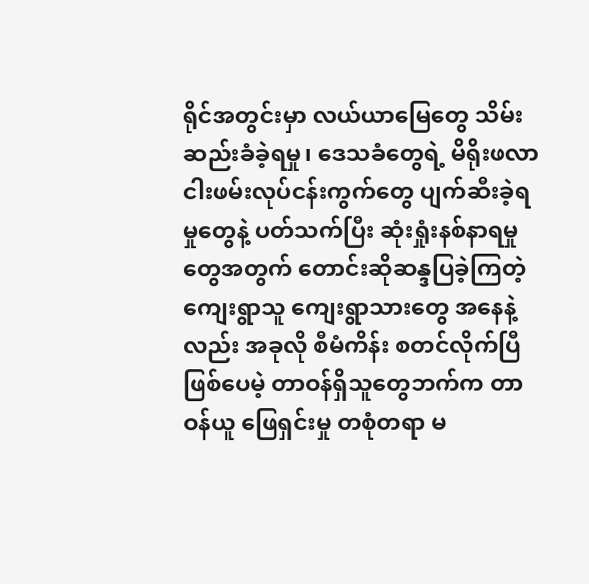ရိုင်အတွင်းမှာ လယ်ယာမြေတွေ သိမ်းဆည်းခံခဲ့ရမှု၊ ဒေသခံတွေရဲ့ မိရိုးဖလာ ငါးဖမ်းလုပ်ငန်းကွက်တွေ ပျက်ဆီးခဲ့ရမှုတွေနဲ့ ပတ်သက်ပြီး ဆုံးရှုံးနစ်နာရမှုတွေအတွက် တောင်းဆိုဆန္ဒပြခဲ့ကြတဲ့ ကျေးရွာသူ ကျေးရွာသားတွေ အနေနဲ့လည်း အခုလို စီမံကိန်း စတင်လိုက်ပြီဖြစ်ပေမဲ့ တာဝန်ရှိသူတွေဘက်က တာဝန်ယူ ဖြေရှင်းမှု တစုံတရာ မ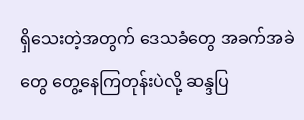ရှိသေးတဲ့အတွက် ဒေသခံတွေ အခက်အခဲတွေ တွေ့နေကြတုန်းပဲလို့ ဆန္ဒပြ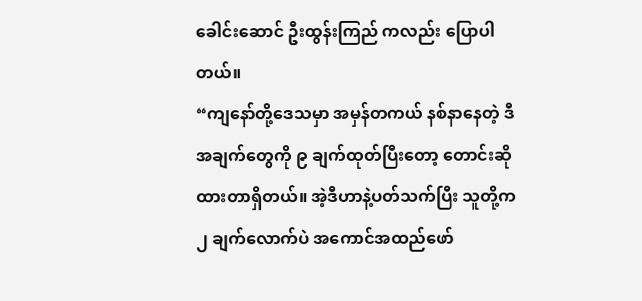ခေါင်းဆောင် ဦးထွန်းကြည် ကလည်း ပြောပါတယ်။
“ကျနော်တို့ဒေသမှာ အမှန်တကယ် နစ်နာနေတဲ့ ဒီအချက်တွေကို ၉ ချက်ထုတ်ပြီးတော့ တောင်းဆိုထားတာရှိတယ်။ အဲ့ဒီဟာနဲ့ပတ်သက်ပြီး သူတို့က ၂ ချက်လောက်ပဲ အကောင်အထည်ဖော်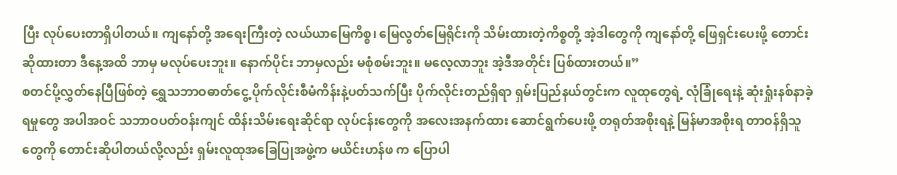ပြီး လုပ်ပေးတာရှိပါတယ်။ ကျနော်တို့ အရေးကြီးတဲ့ လယ်ယာမြေကိစ္စ၊ မြေလွတ်မြေရိုင်းကို သိမ်းထားတဲ့ကိစ္စတို့ အဲ့ဒါတွေကို ကျနော်တို့ ဖြေရှင်းပေးဖို့ တောင်းဆိုထားတာ ဒီနေ့အထိ ဘာမှ မလုပ်ပေးဘူး။ နောက်ပိုင်း ဘာမှလည်း မစုံစမ်းဘူး။ မလေ့လာဘူး အဲ့ဒီအတိုင်း ပြစ်ထားတယ်။”
စတင်ပို့လွှတ်နေပြီဖြစ်တဲ့ ရွှေသဘာဝဓာတ်ငွေ့ ပိုက်လိုင်းစီမံကိန်းနဲ့ပတ်သက်ပြီး ပိုက်လိုင်းတည်ရှိရာ ရှမ်းပြည်နယ်တွင်းက လူထုတွေရဲ့ လုံခြုံရေးနဲ့ ဆုံးရှုံးနစ်နာခဲ့ရမှုတွေ အပါအဝင် သဘာဝပတ်ဝန်းကျင် ထိန်းသိမ်းရေးဆိုင်ရာ လုပ်ငန်းတွေကို အလေးအနက်ထား ဆောင်ရွက်ပေးဖို့ တရုတ်အစိုးရနဲ့ မြန်မာအစိုးရ တာဝန်ရှိသူတွေကို တောင်းဆိုပါတယ်လို့လည်း ရှမ်းလူထုအခြေပြုအဖွဲ့က မယိင်းဟန်ဖ က ပြောပါ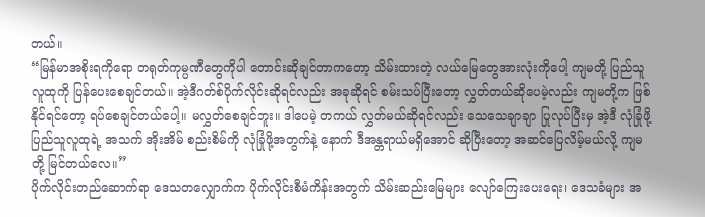တယ်။
“မြန်မာအစိုးရကိုရော တရုတ်ကုမ္ပဏီတွေကိုပါ တောင်းဆိုချင်တာကတော့ သိမ်းထားတဲ့ လယ်မြေတွေအားလုံးကိုပေါ့ ကျမတို့ ပြည်သူလူထုကို ပြန်ပေးစေချင်တယ်။ အဲ့ဒီဂတ်စ်ပိုက်လိုင်းဆိုရင်လည်း အခုဆိုရင် စမ်းသပ်ပြီးတော့ လွှတ်တယ်ဆိုပေမဲ့လည်း ကျမတို့က ဖြစ်နိုင်ရင်တော့ ရပ်စေချင်တယ်ပေါ့။ မလွှတ်စေချင်ဘူး။ ဒါပေမဲ့ တကယ် လွှတ်မယ်ဆိုရင်လည်း သေသေချာချာ ပြုလုပ်ပြီးမှ အဲ့ဒီ လုံခြုံဖို့ ပြည်သူလူထုရဲ့ အသက် အိုးအိမ် စည်းစိမ်ကို လုံခြုံဖို့အတွက်နဲ့ နောက် ဒီအန္တရာယ်မရှိအောင် ဆိုပြီးတော့ အဆင်ပြေလိမ့်မယ်လို့ ကျမတို့ မြင်တယ်လေ။”
ပိုက်လိုင်းတည်ဆောက်ရာ ဒေသတလျှောက်က ပိုက်လိုင်းစီမံကိန်းအတွက် သိမ်းဆည်းမြေများ လျော်ကြေးပေးရေး၊ ဒေသခံများ အ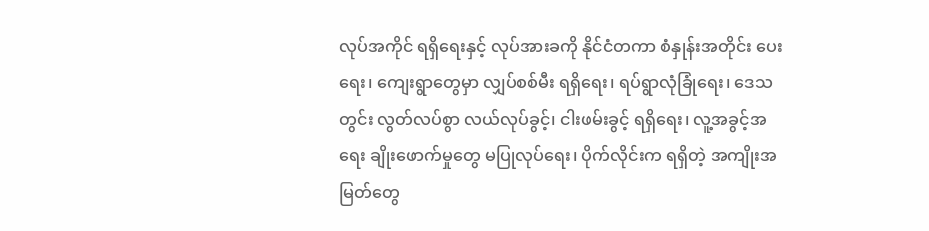လုပ်အကိုင် ရရှိရေးနှင့် လုပ်အားခကို နိုင်ငံတကာ စံနှုန်းအတိုင်း ပေးရေး၊ ကျေးရွာတွေမှာ လျှပ်စစ်မီး ရရှိရေး၊ ရပ်ရွာလုံခြုံရေး၊ ဒေသတွင်း လွတ်လပ်စွာ လယ်လုပ်ခွင့်၊ ငါးဖမ်းခွင့် ရရှိရေး၊ လူ့အခွင့်အရေး ချိုးဖောက်မှုတွေ မပြုလုပ်ရေး၊ ပိုက်လိုင်းက ရရှိတဲ့ အကျိုးအမြတ်တွေ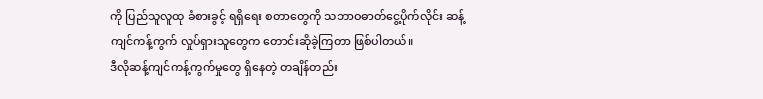ကို ပြည်သူလူထု ခံစားခွင့် ရရှိရေး စတာတွေကို သဘာဝဓာတ်ငွေ့ပိုက်လိုင်း ဆန့်ကျင်ကန့်ကွက် လှုပ်ရှားသူတွေက တောင်းဆိုခဲ့ကြတာ ဖြစ်ပါတယ်။
ဒီလိုဆန့်ကျင်ကန့်ကွက်မှုတွေ ရှိနေတဲ့ တချိန်တည်း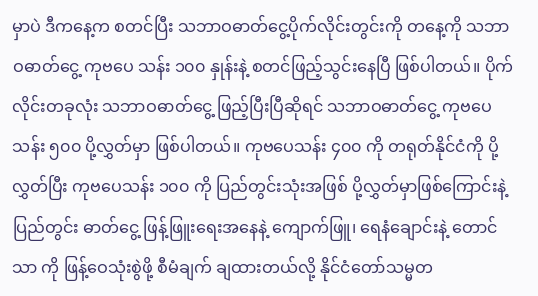မှာပဲ ဒီကနေ့က စတင်ပြီး သဘာဝဓာတ်ငွေ့ပိုက်လိုင်းတွင်းကို တနေ့ကို သဘာဝဓာတ်ငွေ့ ကုဗပေ သန်း ၁၀၀ နှုန်းနဲ့ စတင်ဖြည့်သွင်းနေပြီ ဖြစ်ပါတယ်။ ပိုက်လိုင်းတခုလုံး သဘာဝဓာတ်ငွေ့ ဖြည့်ပြီးပြီဆိုရင် သဘာဝဓာတ်ငွေ့ ကုဗပေ သန်း ၅၀၀ ပို့လွှတ်မှာ ဖြစ်ပါတယ်။ ကုဗပေသန်း ၄၀၀ ကို တရုတ်နိုင်ငံကို ပို့လွှတ်ပြီး ကုဗပေသန်း ၁၀၀ ကို ပြည်တွင်းသုံးအဖြစ် ပို့လွှတ်မှာဖြစ်ကြောင်းနဲ့ ပြည်တွင်း ဓာတ်ငွေ့ ဖြန့်ဖြူးရေးအနေနဲ့ ကျောက်ဖြူ၊ ရေနံချောင်းနဲ့ တောင်သာ ကို ဖြန့်ဝေသုံးစွဲဖို့ စီမံချက် ချထားတယ်လို့ နိုင်ငံတော်သမ္မတ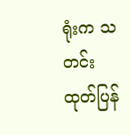ရုံးက သတင်းထုတ်ပြန်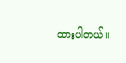ထားပါတယ်။